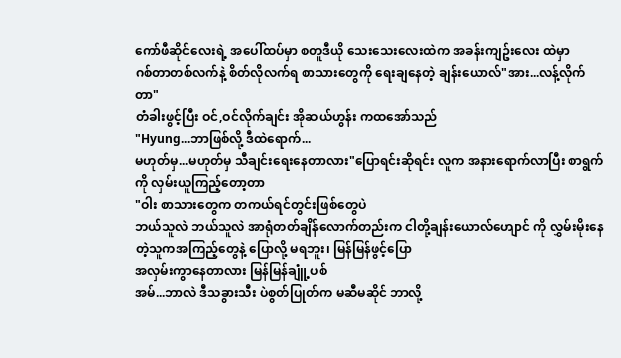ကော်ဖီဆိုင်လေးရဲ့ အပေါ်ထပ်မှာ စတူဒီယို သေးသေးလေးထဲက အခန်းကျဥ်းလေး ထဲမှာ
ဂစ်တာတစ်လက်နဲ့ စိတ်လိုလက်ရ စာသားတွေကို ရေးချနေတဲ့ ချန်းယောလ်"အား...လန့်လိုက်တာ"
တံခါးဖွင့်ပြီး ဝင်,ဝင်လိုက်ချင်း အိုဆယ်ဟွန်း ကထအော်သည်
"Hyung...ဘာဖြစ်လို့ ဒီထဲရောက်...
မဟုတ်မှ...မဟုတ်မှ သီချင်းရေးနေတာလား"ပြောရင်းဆိုရင်း လူက အနားရောက်လာပြီး စာရွက်ကို လှမ်းယူကြည့်တော့တာ
"ဝါး စာသားတွေက တကယ်ရင်တွင်းဖြစ်တွေပဲ
ဘယ်သူလဲ ဘယ်သူလဲ အာရုံတတ်ချိန်လောက်တည်းက ငါတို့ချန်းယောလ်ဟျောင် ကို လွှမ်းမိုးနေတဲ့သူကအကြည့်တွေနဲ့ ပြောလို့ မရဘူး၊ မြန်မြန်ဖွင့်ပြော
အလှမ်းကွာနေတာလား မြန်မြန်ချူံ့ပစ်
အမ်...ဘာလဲ ဒီသခွားသီး ပဲစွတ်ပြုတ်က မဆီမဆိုင် ဘာလို့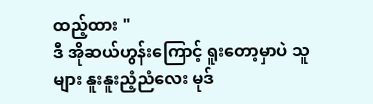ထည့်ထား "
ဒီ အိုဆယ်ဟွန်းကြောင့် ရူးတော့မှာပဲ သူများ နူးနူးညံ့ညံလေး မုဒ်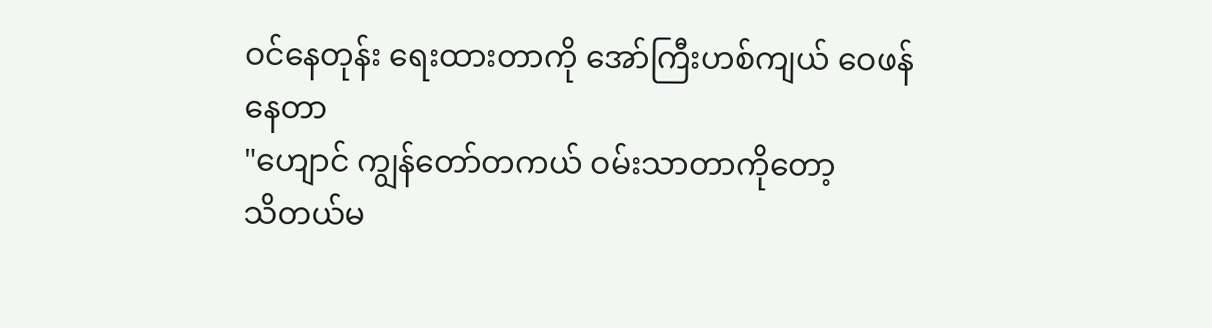ဝင်နေတုန်း ရေးထားတာကို အော်ကြီးဟစ်ကျယ် ဝေဖန်နေတာ
"ဟျောင် ကျွန်တော်တကယ် ဝမ်းသာတာကိုတော့
သိတယ်မ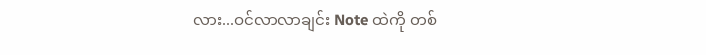လား...ဝင်လာလာချင်း Note ထဲကို တစ်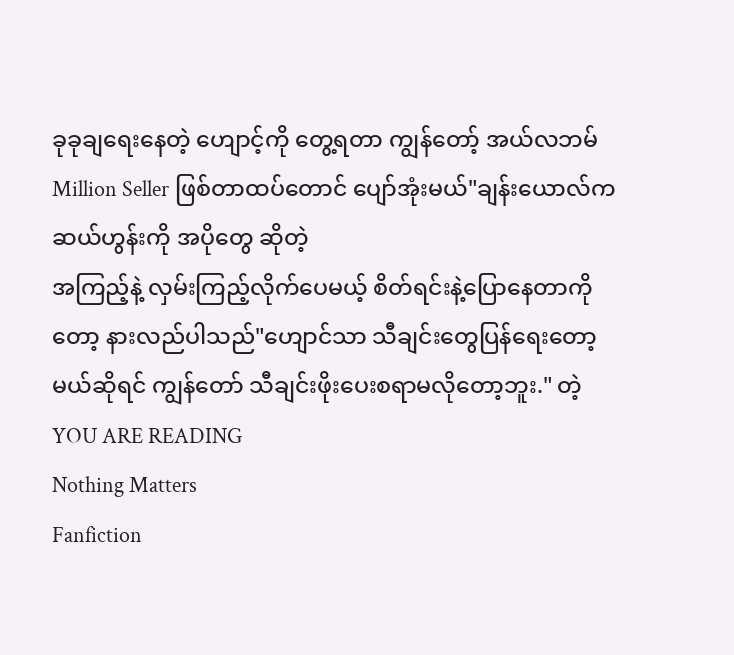ခုခုချရေးနေတဲ့ ဟျောင့်ကို တွေ့ရတာ ကျွန်တော့် အယ်လဘမ် Million Seller ဖြစ်တာထပ်တောင် ပျော်အုံးမယ်"ချန်းယောလ်က ဆယ်ဟွန်းကို အပိုတွေ ဆိုတဲ့
အကြည့်နဲ့ လှမ်းကြည့်လိုက်ပေမယ့် စိတ်ရင်းနဲ့ပြောနေတာကိုတော့ နားလည်ပါသည်"ဟျောင်သာ သီချင်းတွေပြန်ရေးတော့မယ်ဆိုရင် ကျွန်တော် သီချင်းဖိုးပေးစရာမလိုတော့ဘူး." တဲ့
YOU ARE READING
Nothing Matters
Fanfiction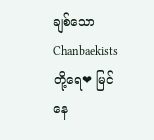ချစ်သော Chanbaekists တို့ရေ❤ မြင်နေ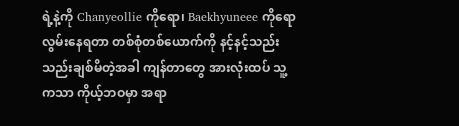ရဲ့နဲ့ကို Chanyeollie ကိုရော၊ Baekhyuneee ကိုရော လွမ်းနေရတာ တစ်စုံတစ်ယောက်ကို နင့်နင့်သည်းသည်းချစ်မိတဲ့အခါ ကျန်တာတွေ အားလုံးထပ် သူ့ကသာ ကိုယ့်ဘဝမှာ အရာ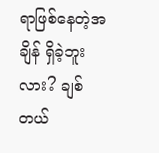ရာဖြစ်နေတဲ့အချိန် ရှိခဲ့ဘူးလား? ချစ်တယ်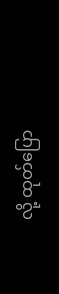လို့ ထုတ်ပြော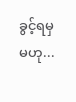ခွင့်ရမှ မဟု...